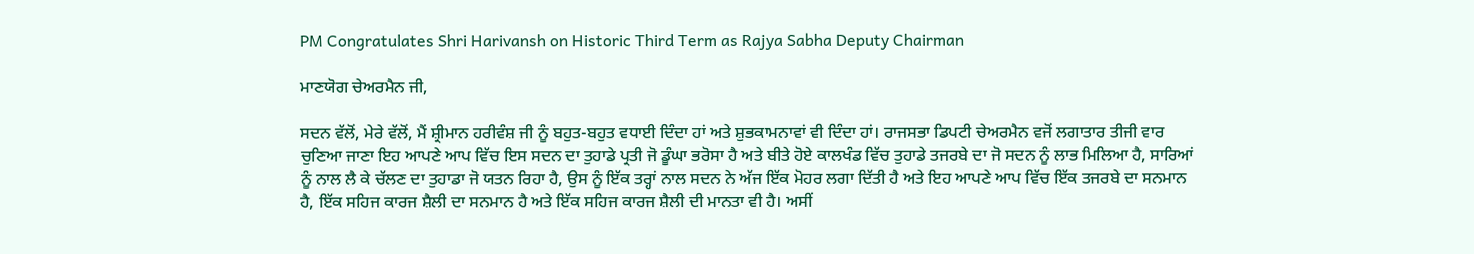PM Congratulates Shri Harivansh on Historic Third Term as Rajya Sabha Deputy Chairman

ਮਾਣਯੋਗ ਚੇਅਰਮੈਨ ਜੀ,

ਸਦਨ ਵੱਲੋਂ, ਮੇਰੇ ਵੱਲੋਂ, ਮੈਂ ਸ਼੍ਰੀਮਾਨ ਹਰੀਵੰਸ਼ ਜੀ ਨੂੰ ਬਹੁਤ-ਬਹੁਤ ਵਧਾਈ ਦਿੰਦਾ ਹਾਂ ਅਤੇ ਸ਼ੁਭਕਾਮਨਾਵਾਂ ਵੀ ਦਿੰਦਾ ਹਾਂ। ਰਾਜਸਭਾ ਡਿਪਟੀ ਚੇਅਰਮੈਨ ਵਜੋਂ ਲਗਾਤਾਰ ਤੀਜੀ ਵਾਰ ਚੁਣਿਆ ਜਾਣਾ ਇਹ ਆਪਣੇ ਆਪ ਵਿੱਚ ਇਸ ਸਦਨ ਦਾ ਤੁਹਾਡੇ ਪ੍ਰਤੀ ਜੋ ਡੂੰਘਾ ਭਰੋਸਾ ਹੈ ਅਤੇ ਬੀਤੇ ਹੋਏ ਕਾਲਖੰਡ ਵਿੱਚ ਤੁਹਾਡੇ ਤਜਰਬੇ ਦਾ ਜੋ ਸਦਨ ਨੂੰ ਲਾਭ ਮਿਲਿਆ ਹੈ, ਸਾਰਿਆਂ ਨੂੰ ਨਾਲ ਲੈ ਕੇ ਚੱਲਣ ਦਾ ਤੁਹਾਡਾ ਜੋ ਯਤਨ ਰਿਹਾ ਹੈ, ਉਸ ਨੂੰ ਇੱਕ ਤਰ੍ਹਾਂ ਨਾਲ ਸਦਨ ਨੇ ਅੱਜ ਇੱਕ ਮੋਹਰ ਲਗਾ ਦਿੱਤੀ ਹੈ ਅਤੇ ਇਹ ਆਪਣੇ ਆਪ ਵਿੱਚ ਇੱਕ ਤਜਰਬੇ ਦਾ ਸਨਮਾਨ ਹੈ, ਇੱਕ ਸਹਿਜ ਕਾਰਜ ਸ਼ੈਲੀ ਦਾ ਸਨਮਾਨ ਹੈ ਅਤੇ ਇੱਕ ਸਹਿਜ ਕਾਰਜ ਸ਼ੈਲੀ ਦੀ ਮਾਨਤਾ ਵੀ ਹੈ। ਅਸੀਂ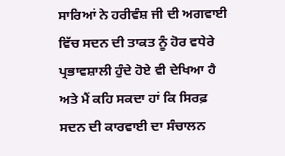ਸਾਰਿਆਂ ਨੇ ਹਰੀਵੰਸ਼ ਜੀ ਦੀ ਅਗਵਾਈ ਵਿੱਚ ਸਦਨ ਦੀ ਤਾਕਤ ਨੂੰ ਹੋਰ ਵਧੇਰੇ ਪ੍ਰਭਾਵਸ਼ਾਲੀ ਹੁੰਦੇ ਹੋਏ ਵੀ ਦੇਖਿਆ ਹੈ ਅਤੇ ਮੈਂ ਕਹਿ ਸਕਦਾ ਹਾਂ ਕਿ ਸਿਰਫ਼ ਸਦਨ ਦੀ ਕਾਰਵਾਈ ਦਾ ਸੰਚਾਲਨ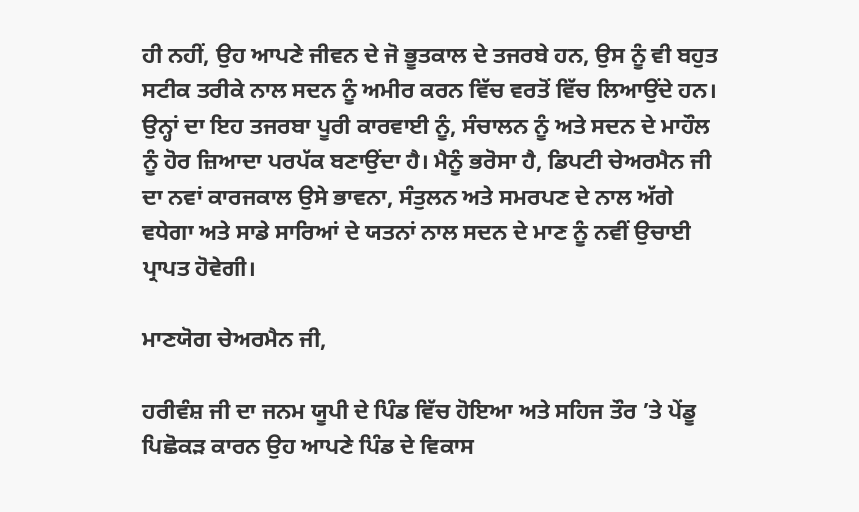ਹੀ ਨਹੀਂ, ਉਹ ਆਪਣੇ ਜੀਵਨ ਦੇ ਜੋ ਭੂਤਕਾਲ ਦੇ ਤਜਰਬੇ ਹਨ, ਉਸ ਨੂੰ ਵੀ ਬਹੁਤ ਸਟੀਕ ਤਰੀਕੇ ਨਾਲ ਸਦਨ ਨੂੰ ਅਮੀਰ ਕਰਨ ਵਿੱਚ ਵਰਤੋਂ ਵਿੱਚ ਲਿਆਉਂਦੇ ਹਨ। ਉਨ੍ਹਾਂ ਦਾ ਇਹ ਤਜਰਬਾ ਪੂਰੀ ਕਾਰਵਾਈ ਨੂੰ, ਸੰਚਾਲਨ ਨੂੰ ਅਤੇ ਸਦਨ ਦੇ ਮਾਹੌਲ ਨੂੰ ਹੋਰ ਜ਼ਿਆਦਾ ਪਰਪੱਕ ਬਣਾਉਂਦਾ ਹੈ। ਮੈਨੂੰ ਭਰੋਸਾ ਹੈ, ਡਿਪਟੀ ਚੇਅਰਮੈਨ ਜੀ ਦਾ ਨਵਾਂ ਕਾਰਜਕਾਲ ਉਸੇ ਭਾਵਨਾ, ਸੰਤੁਲਨ ਅਤੇ ਸਮਰਪਣ ਦੇ ਨਾਲ ਅੱਗੇ ਵਧੇਗਾ ਅਤੇ ਸਾਡੇ ਸਾਰਿਆਂ ਦੇ ਯਤਨਾਂ ਨਾਲ ਸਦਨ ਦੇ ਮਾਣ ਨੂੰ ਨਵੀਂ ਉਚਾਈ ਪ੍ਰਾਪਤ ਹੋਵੇਗੀ।

ਮਾਣਯੋਗ ਚੇਅਰਮੈਨ ਜੀ,

ਹਰੀਵੰਸ਼ ਜੀ ਦਾ ਜਨਮ ਯੂਪੀ ਦੇ ਪਿੰਡ ਵਿੱਚ ਹੋਇਆ ਅਤੇ ਸਹਿਜ ਤੌਰ ’ਤੇ ਪੇਂਡੂ ਪਿਛੋਕੜ ਕਾਰਨ ਉਹ ਆਪਣੇ ਪਿੰਡ ਦੇ ਵਿਕਾਸ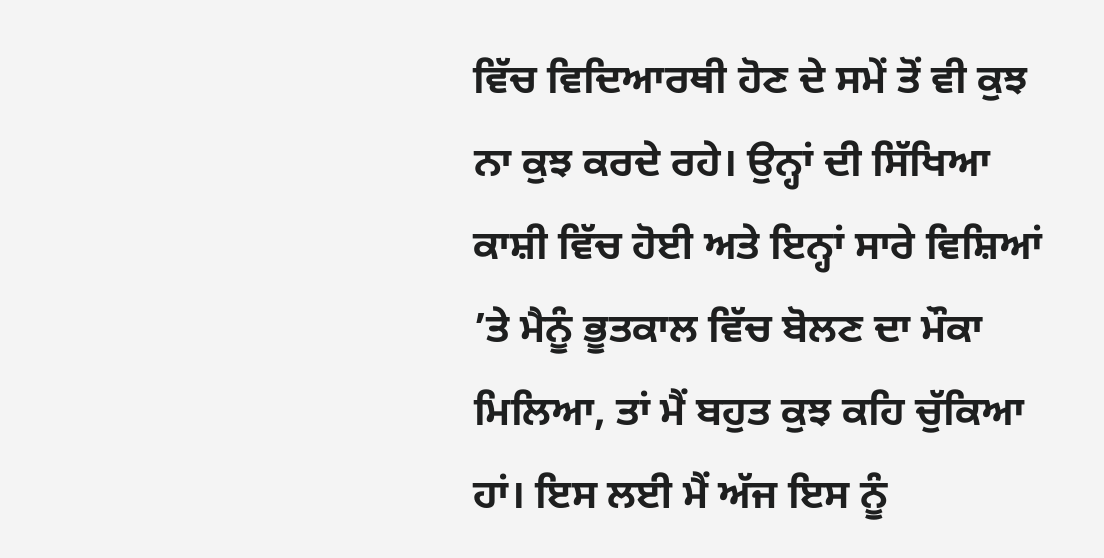ਵਿੱਚ ਵਿਦਿਆਰਥੀ ਹੋਣ ਦੇ ਸਮੇਂ ਤੋਂ ਵੀ ਕੁਝ ਨਾ ਕੁਝ ਕਰਦੇ ਰਹੇ। ਉਨ੍ਹਾਂ ਦੀ ਸਿੱਖਿਆ ਕਾਸ਼ੀ ਵਿੱਚ ਹੋਈ ਅਤੇ ਇਨ੍ਹਾਂ ਸਾਰੇ ਵਿਸ਼ਿਆਂ ’ਤੇ ਮੈਨੂੰ ਭੂਤਕਾਲ ਵਿੱਚ ਬੋਲਣ ਦਾ ਮੌਕਾ ਮਿਲਿਆ, ਤਾਂ ਮੈਂ ਬਹੁਤ ਕੁਝ ਕਹਿ ਚੁੱਕਿਆ ਹਾਂ। ਇਸ ਲਈ ਮੈਂ ਅੱਜ ਇਸ ਨੂੰ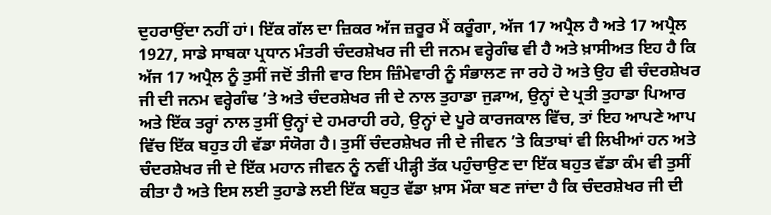ਦੁਹਰਾਉਂਦਾ ਨਹੀਂ ਹਾਂ। ਇੱਕ ਗੱਲ ਦਾ ਜ਼ਿਕਰ ਅੱਜ ਜ਼ਰੂਰ ਮੈਂ ਕਰੂੰਗਾ, ਅੱਜ 17 ਅਪ੍ਰੈਲ ਹੈ ਅਤੇ 17 ਅਪ੍ਰੈਲ 1927, ਸਾਡੇ ਸਾਬਕਾ ਪ੍ਰਧਾਨ ਮੰਤਰੀ ਚੰਦਰਸ਼ੇਖਰ ਜੀ ਦੀ ਜਨਮ ਵਰ੍ਹੇਗੰਢ ਵੀ ਹੈ ਅਤੇ ਖ਼ਾਸੀਅਤ ਇਹ ਹੈ ਕਿ ਅੱਜ 17 ਅਪ੍ਰੈਲ ਨੂੰ ਤੁਸੀਂ ਜਦੋਂ ਤੀਜੀ ਵਾਰ ਇਸ ਜ਼ਿੰਮੇਵਾਰੀ ਨੂੰ ਸੰਭਾਲਣ ਜਾ ਰਹੇ ਹੋ ਅਤੇ ਉਹ ਵੀ ਚੰਦਰਸ਼ੇਖਰ ਜੀ ਦੀ ਜਨਮ ਵਰ੍ਹੇਗੰਢ ’ਤੇ ਅਤੇ ਚੰਦਰਸ਼ੇਖਰ ਜੀ ਦੇ ਨਾਲ ਤੁਹਾਡਾ ਜੁੜਾਅ, ਉਨ੍ਹਾਂ ਦੇ ਪ੍ਰਤੀ ਤੁਹਾਡਾ ਪਿਆਰ ਅਤੇ ਇੱਕ ਤਰ੍ਹਾਂ ਨਾਲ ਤੁਸੀਂ ਉਨ੍ਹਾਂ ਦੇ ਹਮਰਾਹੀ ਰਹੇ, ਉਨ੍ਹਾਂ ਦੇ ਪੂਰੇ ਕਾਰਜਕਾਲ ਵਿੱਚ, ਤਾਂ ਇਹ ਆਪਣੇ ਆਪ ਵਿੱਚ ਇੱਕ ਬਹੁਤ ਹੀ ਵੱਡਾ ਸੰਯੋਗ ਹੈ। ਤੁਸੀਂ ਚੰਦਰਸ਼ੇਖਰ ਜੀ ਦੇ ਜੀਵਨ ’ਤੇ ਕਿਤਾਬਾਂ ਵੀ ਲਿਖੀਆਂ ਹਨ ਅਤੇ ਚੰਦਰਸ਼ੇਖਰ ਜੀ ਦੇ ਇੱਕ ਮਹਾਨ ਜੀਵਨ ਨੂੰ ਨਵੀਂ ਪੀੜ੍ਹੀ ਤੱਕ ਪਹੁੰਚਾਉਣ ਦਾ ਇੱਕ ਬਹੁਤ ਵੱਡਾ ਕੰਮ ਵੀ ਤੁਸੀਂ ਕੀਤਾ ਹੈ ਅਤੇ ਇਸ ਲਈ ਤੁਹਾਡੇ ਲਈ ਇੱਕ ਬਹੁਤ ਵੱਡਾ ਖ਼ਾਸ ਮੌਕਾ ਬਣ ਜਾਂਦਾ ਹੈ ਕਿ ਚੰਦਰਸ਼ੇਖਰ ਜੀ ਦੀ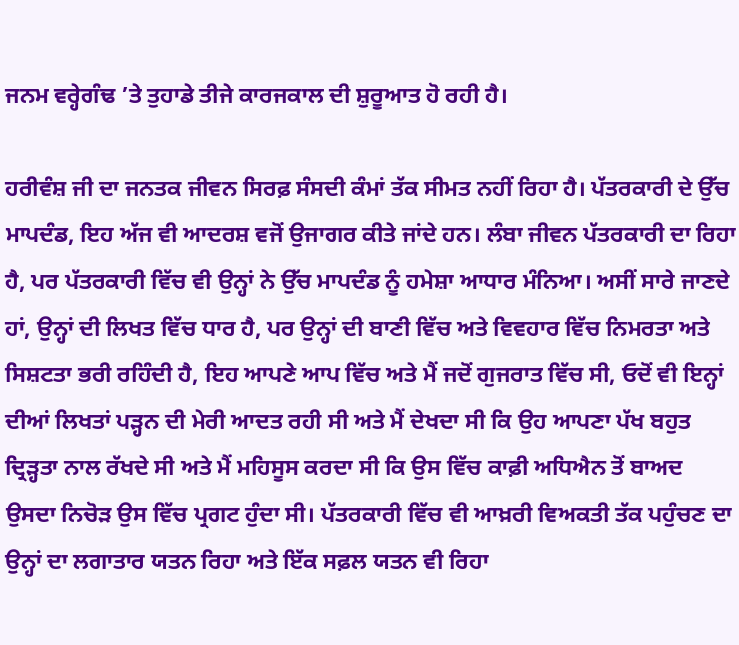ਜਨਮ ਵਰ੍ਹੇਗੰਢ ’ਤੇ ਤੁਹਾਡੇ ਤੀਜੇ ਕਾਰਜਕਾਲ ਦੀ ਸ਼ੁਰੂਆਤ ਹੋ ਰਹੀ ਹੈ।

ਹਰੀਵੰਸ਼ ਜੀ ਦਾ ਜਨਤਕ ਜੀਵਨ ਸਿਰਫ਼ ਸੰਸਦੀ ਕੰਮਾਂ ਤੱਕ ਸੀਮਤ ਨਹੀਂ ਰਿਹਾ ਹੈ। ਪੱਤਰਕਾਰੀ ਦੇ ਉੱਚ ਮਾਪਦੰਡ, ਇਹ ਅੱਜ ਵੀ ਆਦਰਸ਼ ਵਜੋਂ ਉਜਾਗਰ ਕੀਤੇ ਜਾਂਦੇ ਹਨ। ਲੰਬਾ ਜੀਵਨ ਪੱਤਰਕਾਰੀ ਦਾ ਰਿਹਾ ਹੈ, ਪਰ ਪੱਤਰਕਾਰੀ ਵਿੱਚ ਵੀ ਉਨ੍ਹਾਂ ਨੇ ਉੱਚ ਮਾਪਦੰਡ ਨੂੰ ਹਮੇਸ਼ਾ ਆਧਾਰ ਮੰਨਿਆ। ਅਸੀਂ ਸਾਰੇ ਜਾਣਦੇ ਹਾਂ, ਉਨ੍ਹਾਂ ਦੀ ਲਿਖਤ ਵਿੱਚ ਧਾਰ ਹੈ, ਪਰ ਉਨ੍ਹਾਂ ਦੀ ਬਾਣੀ ਵਿੱਚ ਅਤੇ ਵਿਵਹਾਰ ਵਿੱਚ ਨਿਮਰਤਾ ਅਤੇ ਸਿਸ਼ਟਤਾ ਭਰੀ ਰਹਿੰਦੀ ਹੈ, ਇਹ ਆਪਣੇ ਆਪ ਵਿੱਚ ਅਤੇ ਮੈਂ ਜਦੋਂ ਗੁਜਰਾਤ ਵਿੱਚ ਸੀ, ਓਦੋਂ ਵੀ ਇਨ੍ਹਾਂ ਦੀਆਂ ਲਿਖਤਾਂ ਪੜ੍ਹਨ ਦੀ ਮੇਰੀ ਆਦਤ ਰਹੀ ਸੀ ਅਤੇ ਮੈਂ ਦੇਖਦਾ ਸੀ ਕਿ ਉਹ ਆਪਣਾ ਪੱਖ ਬਹੁਤ ਦ੍ਰਿੜ੍ਹਤਾ ਨਾਲ ਰੱਖਦੇ ਸੀ ਅਤੇ ਮੈਂ ਮਹਿਸੂਸ ਕਰਦਾ ਸੀ ਕਿ ਉਸ ਵਿੱਚ ਕਾਫ਼ੀ ਅਧਿਐਨ ਤੋਂ ਬਾਅਦ ਉਸਦਾ ਨਿਚੋੜ ਉਸ ਵਿੱਚ ਪ੍ਰਗਟ ਹੁੰਦਾ ਸੀ। ਪੱਤਰਕਾਰੀ ਵਿੱਚ ਵੀ ਆਖ਼ਰੀ ਵਿਅਕਤੀ ਤੱਕ ਪਹੁੰਚਣ ਦਾ ਉਨ੍ਹਾਂ ਦਾ ਲਗਾਤਾਰ ਯਤਨ ਰਿਹਾ ਅਤੇ ਇੱਕ ਸਫ਼ਲ ਯਤਨ ਵੀ ਰਿਹਾ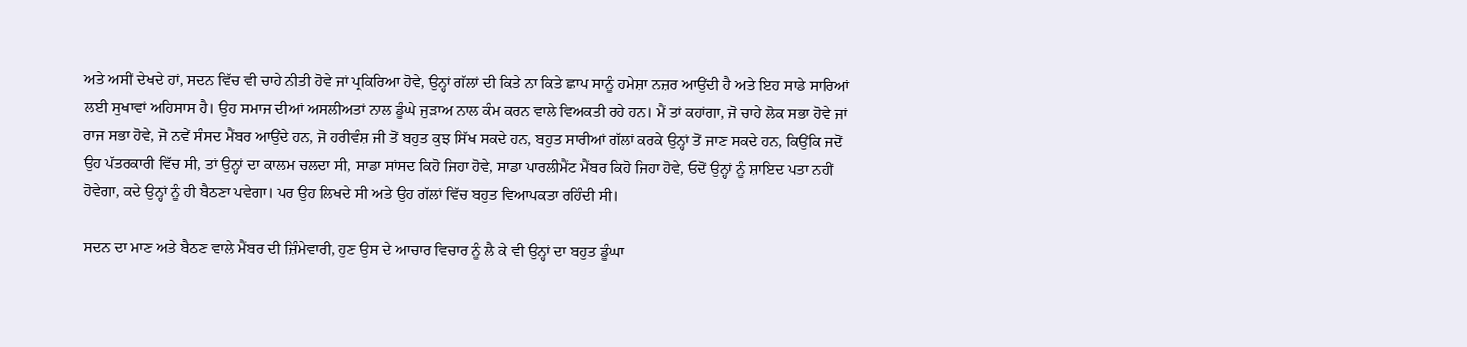ਅਤੇ ਅਸੀਂ ਦੇਖਦੇ ਹਾਂ, ਸਦਨ ਵਿੱਚ ਵੀ ਚਾਹੇ ਨੀਤੀ ਹੋਵੇ ਜਾਂ ਪ੍ਰਕਿਰਿਆ ਹੋਵੇ, ਉਨ੍ਹਾਂ ਗੱਲਾਂ ਦੀ ਕਿਤੇ ਨਾ ਕਿਤੇ ਛਾਪ ਸਾਨੂੰ ਹਮੇਸ਼ਾ ਨਜ਼ਰ ਆਉਂਦੀ ਹੈ ਅਤੇ ਇਹ ਸਾਡੇ ਸਾਰਿਆਂ ਲਈ ਸੁਖਾਵਾਂ ਅਹਿਸਾਸ ਹੈ। ਉਹ ਸਮਾਜ ਦੀਆਂ ਅਸਲੀਅਤਾਂ ਨਾਲ ਡੂੰਘੇ ਜੁੜਾਅ ਨਾਲ ਕੰਮ ਕਰਨ ਵਾਲੇ ਵਿਅਕਤੀ ਰਹੇ ਹਨ। ਮੈਂ ਤਾਂ ਕਹਾਂਗਾ, ਜੋ ਚਾਹੇ ਲੋਕ ਸਭਾ ਹੋਵੇ ਜਾਂ ਰਾਜ ਸਭਾ ਹੋਵੇ, ਜੋ ਨਵੇਂ ਸੰਸਦ ਮੈਂਬਰ ਆਉਂਦੇ ਹਨ, ਜੋ ਹਰੀਵੰਸ਼ ਜੀ ਤੋਂ ਬਹੁਤ ਕੁਝ ਸਿੱਖ ਸਕਦੇ ਹਨ, ਬਹੁਤ ਸਾਰੀਆਂ ਗੱਲਾਂ ਕਰਕੇ ਉਨ੍ਹਾਂ ਤੋਂ ਜਾਣ ਸਕਦੇ ਹਨ, ਕਿਉਂਕਿ ਜਦੋਂ ਉਹ ਪੱਤਰਕਾਰੀ ਵਿੱਚ ਸੀ, ਤਾਂ ਉਨ੍ਹਾਂ ਦਾ ਕਾਲਮ ਚਲਦਾ ਸੀ, ਸਾਡਾ ਸਾਂਸਦ ਕਿਹੋ ਜਿਹਾ ਹੋਵੇ, ਸਾਡਾ ਪਾਰਲੀਮੈਂਟ ਮੈਂਬਰ ਕਿਹੋ ਜਿਹਾ ਹੋਵੇ, ਓਦੋਂ ਉਨ੍ਹਾਂ ਨੂੰ ਸ਼ਾਇਦ ਪਤਾ ਨਹੀਂ ਹੋਵੇਗਾ, ਕਦੇ ਉਨ੍ਹਾਂ ਨੂੰ ਹੀ ਬੈਠਣਾ ਪਵੇਗਾ। ਪਰ ਉਹ ਲਿਖਦੇ ਸੀ ਅਤੇ ਉਹ ਗੱਲਾਂ ਵਿੱਚ ਬਹੁਤ ਵਿਆਪਕਤਾ ਰਹਿੰਦੀ ਸੀ।

ਸਦਨ ਦਾ ਮਾਣ ਅਤੇ ਬੈਠਣ ਵਾਲੇ ਮੈਂਬਰ ਦੀ ਜ਼ਿੰਮੇਵਾਰੀ, ਹੁਣ ਉਸ ਦੇ ਆਚਾਰ ਵਿਚਾਰ ਨੂੰ ਲੈ ਕੇ ਵੀ ਉਨ੍ਹਾਂ ਦਾ ਬਹੁਤ ਡੂੰਘਾ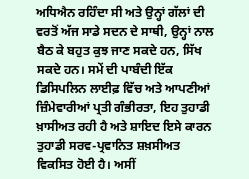ਅਧਿਐਨ ਰਹਿੰਦਾ ਸੀ ਅਤੇ ਉਨ੍ਹਾਂ ਗੱਲਾਂ ਦੀ ਵਰਤੋਂ ਅੱਜ ਸਾਡੇ ਸਦਨ ਦੇ ਸਾਥੀ, ਉਨ੍ਹਾਂ ਨਾਲ ਬੈਠ ਕੇ ਬਹੁਤ ਕੁਝ ਜਾਣ ਸਕਦੇ ਹਨ, ਸਿੱਖ ਸਕਦੇ ਹਨ। ਸਮੇਂ ਦੀ ਪਾਬੰਦੀ ਇੱਕ ਡਿਸਿਪਲਿਨ ਲਾਈਫ਼ ਵਿੱਚ ਅਤੇ ਆਪਣੀਆਂ ਜ਼ਿੰਮੇਵਾਰੀਆਂ ਪ੍ਰਤੀ ਗੰਭੀਰਤਾ, ਇਹ ਤੁਹਾਡੀ ਖ਼ਾਸੀਅਤ ਰਹੀ ਹੈ ਅਤੇ ਸ਼ਾਇਦ ਇਸੇ ਕਾਰਨ ਤੁਹਾਡੀ ਸਰਵ-ਪ੍ਰਵਾਨਿਤ ਸ਼ਖ਼ਸੀਅਤ ਵਿਕਸਿਤ ਹੋਈ ਹੈ। ਅਸੀਂ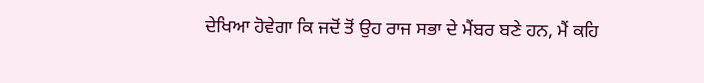ਦੇਖਿਆ ਹੋਵੇਗਾ ਕਿ ਜਦੋਂ ਤੋਂ ਉਹ ਰਾਜ ਸਭਾ ਦੇ ਮੈਂਬਰ ਬਣੇ ਹਨ, ਮੈਂ ਕਹਿ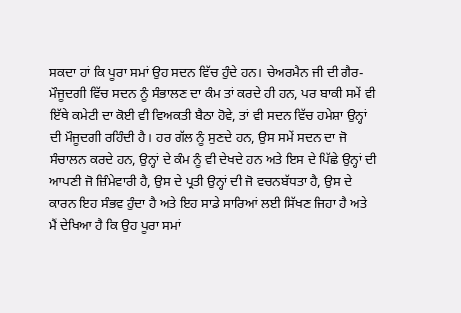ਸਕਦਾ ਹਾਂ ਕਿ ਪੂਰਾ ਸਮਾਂ ਉਹ ਸਦਨ ਵਿੱਚ ਹੁੰਦੇ ਹਨ। ਚੇਅਰਮੈਨ ਜੀ ਦੀ ਗੈਰ-ਮੌਜੂਦਗੀ ਵਿੱਚ ਸਦਨ ਨੂੰ ਸੰਭਾਲਣ ਦਾ ਕੰਮ ਤਾਂ ਕਰਦੇ ਹੀ ਹਨ, ਪਰ ਬਾਕੀ ਸਮੇਂ ਵੀ ਇੱਥੇ ਕਮੇਟੀ ਦਾ ਕੋਈ ਵੀ ਵਿਅਕਤੀ ਬੈਠਾ ਹੋਵੇ, ਤਾਂ ਵੀ ਸਦਨ ਵਿੱਚ ਹਮੇਸ਼ਾ ਉਨ੍ਹਾਂ ਦੀ ਮੌਜੂਦਗੀ ਰਹਿੰਦੀ ਹੈ। ਹਰ ਗੱਲ ਨੂੰ ਸੁਣਦੇ ਹਨ, ਉਸ ਸਮੇਂ ਸਦਨ ਦਾ ਜੋ ਸੰਚਾਲਨ ਕਰਦੇ ਹਨ, ਉਨ੍ਹਾਂ ਦੇ ਕੰਮ ਨੂੰ ਵੀ ਦੇਖਦੇ ਹਨ ਅਤੇ ਇਸ ਦੇ ਪਿੱਛੇ ਉਨ੍ਹਾਂ ਦੀ ਆਪਣੀ ਜੋ ਜ਼ਿੰਮੇਵਾਰੀ ਹੈ, ਉਸ ਦੇ ਪ੍ਰਤੀ ਉਨ੍ਹਾਂ ਦੀ ਜੋ ਵਚਨਬੱਧਤਾ ਹੈ, ਉਸ ਦੇ ਕਾਰਨ ਇਹ ਸੰਭਵ ਹੁੰਦਾ ਹੈ ਅਤੇ ਇਹ ਸਾਡੇ ਸਾਰਿਆਂ ਲਈ ਸਿੱਖਣ ਜਿਹਾ ਹੈ ਅਤੇ ਮੈਂ ਦੇਖਿਆ ਹੈ ਕਿ ਉਹ ਪੂਰਾ ਸਮਾਂ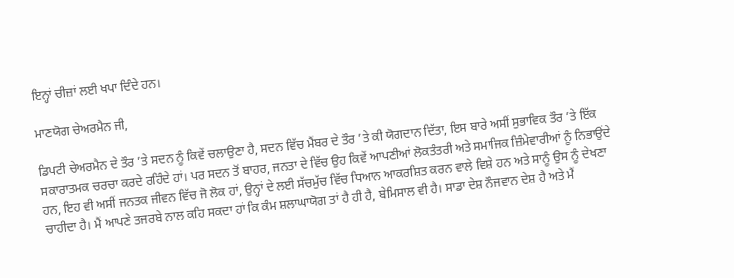ਇਨ੍ਹਾਂ ਚੀਜ਼ਾਂ ਲਈ ਖਪਾ ਦਿੰਦੇ ਹਨ।

ਮਾਣਯੋਗ ਚੇਅਰਮੈਨ ਜੀ,

ਡਿਪਟੀ ਚੇਅਰਮੈਨ ਦੇ ਤੌਰ ’ਤੇ ਸਦਨ ਨੂੰ ਕਿਵੇਂ ਚਲਾਉਣਾ ਹੈ, ਸਦਨ ਵਿੱਚ ਮੈਂਬਰ ਦੇ ਤੌਰ ’ਤੇ ਕੀ ਯੋਗਦਾਨ ਦਿੱਤਾ, ਇਸ ਬਾਰੇ ਅਸੀਂ ਸੁਭਾਵਿਕ ਤੌਰ ’ਤੇ ਇੱਕ ਸਕਾਰਾਤਮਕ ਚਰਚਾ ਕਰਦੇ ਰਹਿੰਦੇ ਹਾਂ। ਪਰ ਸਦਨ ਤੋਂ ਬਾਹਰ, ਜਨਤਾ ਦੇ ਵਿੱਚ ਉਹ ਕਿਵੇਂ ਆਪਣੀਆਂ ਲੋਕਤੰਤਰੀ ਅਤੇ ਸਮਾਜਿਕ ਜ਼ਿੰਮੇਵਾਰੀਆਂ ਨੂੰ ਨਿਭਾਉਂਦੇ ਹਨ, ਇਹ ਵੀ ਅਸੀਂ ਜਨਤਕ ਜੀਵਨ ਵਿੱਚ ਜੋ ਲੋਕ ਹਾਂ, ਉਨ੍ਹਾਂ ਦੇ ਲਈ ਸੱਚਮੁੱਚ ਵਿੱਚ ਧਿਆਨ ਆਕਰਸ਼ਿਤ ਕਰਨ ਵਾਲੇ ਵਿਸ਼ੇ ਹਨ ਅਤੇ ਸਾਨੂੰ ਉਸ ਨੂੰ ਦੇਖਣਾ ਚਾਹੀਦਾ ਹੈ। ਮੈਂ ਆਪਣੇ ਤਜਰਬੇ ਨਾਲ ਕਹਿ ਸਕਦਾ ਹਾਂ ਕਿ ਕੰਮ ਸ਼ਲਾਘਾਯੋਗ ਤਾਂ ਹੈ ਹੀ ਹੈ, ਬੇਮਿਸਾਲ ਵੀ ਹੈ। ਸਾਡਾ ਦੇਸ਼ ਨੌਜਵਾਨ ਦੇਸ਼ ਹੈ ਅਤੇ ਮੈਂ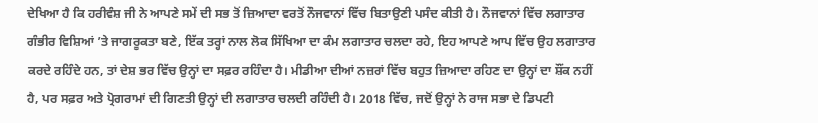ਦੇਖਿਆ ਹੈ ਕਿ ਹਰੀਵੰਸ਼ ਜੀ ਨੇ ਆਪਣੇ ਸਮੇਂ ਦੀ ਸਭ ਤੋਂ ਜ਼ਿਆਦਾ ਵਰਤੋਂ ਨੌਜਵਾਨਾਂ ਵਿੱਚ ਬਿਤਾਉਣੀ ਪਸੰਦ ਕੀਤੀ ਹੈ। ਨੌਜਵਾਨਾਂ ਵਿੱਚ ਲਗਾਤਾਰ ਗੰਭੀਰ ਵਿਸ਼ਿਆਂ ’ਤੇ ਜਾਗਰੂਕਤਾ ਬਣੇ, ਇੱਕ ਤਰ੍ਹਾਂ ਨਾਲ ਲੋਕ ਸਿੱਖਿਆ ਦਾ ਕੰਮ ਲਗਾਤਾਰ ਚਲਦਾ ਰਹੇ, ਇਹ ਆਪਣੇ ਆਪ ਵਿੱਚ ਉਹ ਲਗਾਤਾਰ ਕਰਦੇ ਰਹਿੰਦੇ ਹਨ, ਤਾਂ ਦੇਸ਼ ਭਰ ਵਿੱਚ ਉਨ੍ਹਾਂ ਦਾ ਸਫ਼ਰ ਰਹਿੰਦਾ ਹੈ। ਮੀਡੀਆ ਦੀਆਂ ਨਜ਼ਰਾਂ ਵਿੱਚ ਬਹੁਤ ਜ਼ਿਆਦਾ ਰਹਿਣ ਦਾ ਉਨ੍ਹਾਂ ਦਾ ਸ਼ੌਂਕ ਨਹੀਂ ਹੈ, ਪਰ ਸਫ਼ਰ ਅਤੇ ਪ੍ਰੋਗਰਾਮਾਂ ਦੀ ਗਿਣਤੀ ਉਨ੍ਹਾਂ ਦੀ ਲਗਾਤਾਰ ਚਲਦੀ ਰਹਿੰਦੀ ਹੈ। 2018 ਵਿੱਚ, ਜਦੋਂ ਉਨ੍ਹਾਂ ਨੇ ਰਾਜ ਸਭਾ ਦੇ ਡਿਪਟੀ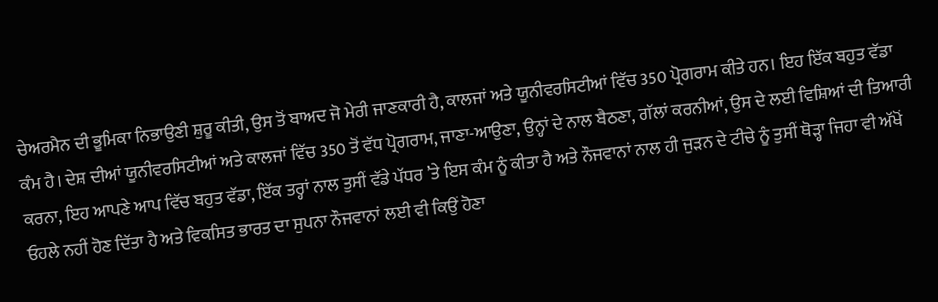ਚੇਅਰਮੈਨ ਦੀ ਭੂਮਿਕਾ ਨਿਭਾਉਣੀ ਸ਼ੁਰੂ ਕੀਤੀ, ਉਸ ਤੋਂ ਬਾਅਦ ਜੋ ਮੇਰੀ ਜਾਣਕਾਰੀ ਹੈ, ਕਾਲਜਾਂ ਅਤੇ ਯੂਨੀਵਰਸਿਟੀਆਂ ਵਿੱਚ 350 ਪ੍ਰੋਗਰਾਮ ਕੀਤੇ ਹਨ। ਇਹ ਇੱਕ ਬਹੁਤ ਵੱਡਾ ਕੰਮ ਹੈ। ਦੇਸ਼ ਦੀਆਂ ਯੂਨੀਵਰਸਿਟੀਆਂ ਅਤੇ ਕਾਲਜਾਂ ਵਿੱਚ 350 ਤੋਂ ਵੱਧ ਪ੍ਰੋਗਰਾਮ, ਜਾਣਾ-ਆਉਣਾ, ਉਨ੍ਹਾਂ ਦੇ ਨਾਲ ਬੈਠਣਾ, ਗੱਲਾਂ ਕਰਨੀਆਂ, ਉਸ ਦੇ ਲਈ ਵਿਸ਼ਿਆਂ ਦੀ ਤਿਆਰੀ ਕਰਨਾ, ਇਹ ਆਪਣੇ ਆਪ ਵਿੱਚ ਬਹੁਤ ਵੱਡਾ, ਇੱਕ ਤਰ੍ਹਾਂ ਨਾਲ ਤੁਸੀਂ ਵੱਡੇ ਪੱਧਰ ’ਤੇ ਇਸ ਕੰਮ ਨੂੰ ਕੀਤਾ ਹੈ ਅਤੇ ਨੌਜਵਾਨਾਂ ਨਾਲ ਹੀ ਜੁੜਨ ਦੇ ਟੀਚੇ ਨੂੰ ਤੁਸੀਂ ਥੋੜ੍ਹਾ ਜਿਹਾ ਵੀ ਅੱਖੋਂ ਓਹਲੇ ਨਹੀਂ ਹੋਣ ਦਿੱਤਾ ਹੈ ਅਤੇ ਵਿਕਸਿਤ ਭਾਰਤ ਦਾ ਸੁਪਨਾ ਨੌਜਵਾਨਾਂ ਲਈ ਵੀ ਕਿਉਂ ਹੋਣਾ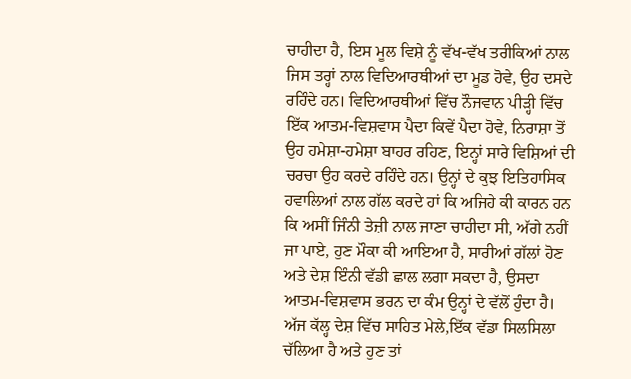ਚਾਹੀਦਾ ਹੈ, ਇਸ ਮੂਲ ਵਿਸ਼ੇ ਨੂੰ ਵੱਖ-ਵੱਖ ਤਰੀਕਿਆਂ ਨਾਲ ਜਿਸ ਤਰ੍ਹਾਂ ਨਾਲ ਵਿਦਿਆਰਥੀਆਂ ਦਾ ਮੂਡ ਹੋਵੇ, ਉਹ ਦਸਦੇ ਰਹਿੰਦੇ ਹਨ। ਵਿਦਿਆਰਥੀਆਂ ਵਿੱਚ ਨੌਜਵਾਨ ਪੀੜ੍ਹੀ ਵਿੱਚ ਇੱਕ ਆਤਮ-ਵਿਸ਼ਵਾਸ ਪੈਦਾ ਕਿਵੇਂ ਪੈਦਾ ਹੋਵੇ, ਨਿਰਾਸ਼ਾ ਤੋਂ ਉਹ ਹਮੇਸ਼ਾ-ਹਮੇਸ਼ਾ ਬਾਹਰ ਰਹਿਣ, ਇਨ੍ਹਾਂ ਸਾਰੇ ਵਿਸ਼ਿਆਂ ਦੀ ਚਰਚਾ ਉਹ ਕਰਦੇ ਰਹਿੰਦੇ ਹਨ। ਉਨ੍ਹਾਂ ਦੇ ਕੁਝ ਇਤਿਹਾਸਿਕ ਹਵਾਲਿਆਂ ਨਾਲ ਗੱਲ ਕਰਦੇ ਹਾਂ ਕਿ ਅਜਿਹੇ ਕੀ ਕਾਰਨ ਹਨ ਕਿ ਅਸੀਂ ਜਿੰਨੀ ਤੇਜ਼ੀ ਨਾਲ ਜਾਣਾ ਚਾਹੀਦਾ ਸੀ, ਅੱਗੇ ਨਹੀਂ ਜਾ ਪਾਏ, ਹੁਣ ਮੌਕਾ ਕੀ ਆਇਆ ਹੈ, ਸਾਰੀਆਂ ਗੱਲਾਂ ਹੋਣ ਅਤੇ ਦੇਸ਼ ਇੰਨੀ ਵੱਡੀ ਛਾਲ ਲਗਾ ਸਕਦਾ ਹੈ, ਉਸਦਾ ਆਤਮ-ਵਿਸ਼ਵਾਸ ਭਰਨ ਦਾ ਕੰਮ ਉਨ੍ਹਾਂ ਦੇ ਵੱਲੋਂ ਹੁੰਦਾ ਹੈ। ਅੱਜ ਕੱਲ੍ਹ ਦੇਸ਼ ਵਿੱਚ ਸਾਹਿਤ ਮੇਲੇ,ਇੱਕ ਵੱਡਾ ਸਿਲਸਿਲਾ ਚੱਲਿਆ ਹੈ ਅਤੇ ਹੁਣ ਤਾਂ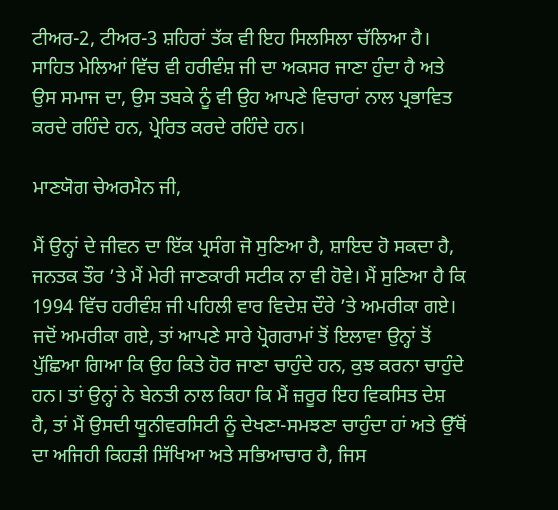ਟੀਅਰ-2, ਟੀਅਰ-3 ਸ਼ਹਿਰਾਂ ਤੱਕ ਵੀ ਇਹ ਸਿਲਸਿਲਾ ਚੱਲਿਆ ਹੈ। ਸਾਹਿਤ ਮੇਲਿਆਂ ਵਿੱਚ ਵੀ ਹਰੀਵੰਸ਼ ਜੀ ਦਾ ਅਕਸਰ ਜਾਣਾ ਹੁੰਦਾ ਹੈ ਅਤੇ ਉਸ ਸਮਾਜ ਦਾ, ਉਸ ਤਬਕੇ ਨੂੰ ਵੀ ਉਹ ਆਪਣੇ ਵਿਚਾਰਾਂ ਨਾਲ ਪ੍ਰਭਾਵਿਤ ਕਰਦੇ ਰਹਿੰਦੇ ਹਨ, ਪ੍ਰੇਰਿਤ ਕਰਦੇ ਰਹਿੰਦੇ ਹਨ।

ਮਾਣਯੋਗ ਚੇਅਰਮੈਨ ਜੀ,

ਮੈਂ ਉਨ੍ਹਾਂ ਦੇ ਜੀਵਨ ਦਾ ਇੱਕ ਪ੍ਰਸੰਗ ਜੋ ਸੁਣਿਆ ਹੈ, ਸ਼ਾਇਦ ਹੋ ਸਕਦਾ ਹੈ, ਜਨਤਕ ਤੌਰ ’ਤੇ ਮੈਂ ਮੇਰੀ ਜਾਣਕਾਰੀ ਸਟੀਕ ਨਾ ਵੀ ਹੋਵੇ। ਮੈਂ ਸੁਣਿਆ ਹੈ ਕਿ 1994 ਵਿੱਚ ਹਰੀਵੰਸ਼ ਜੀ ਪਹਿਲੀ ਵਾਰ ਵਿਦੇਸ਼ ਦੌਰੇ ’ਤੇ ਅਮਰੀਕਾ ਗਏ। ਜਦੋਂ ਅਮਰੀਕਾ ਗਏ, ਤਾਂ ਆਪਣੇ ਸਾਰੇ ਪ੍ਰੋਗਰਾਮਾਂ ਤੋਂ ਇਲਾਵਾ ਉਨ੍ਹਾਂ ਤੋਂ ਪੁੱਛਿਆ ਗਿਆ ਕਿ ਉਹ ਕਿਤੇ ਹੋਰ ਜਾਣਾ ਚਾਹੁੰਦੇ ਹਨ, ਕੁਝ ਕਰਨਾ ਚਾਹੁੰਦੇ ਹਨ। ਤਾਂ ਉਨ੍ਹਾਂ ਨੇ ਬੇਨਤੀ ਨਾਲ ਕਿਹਾ ਕਿ ਮੈਂ ਜ਼ਰੂਰ ਇਹ ਵਿਕਸਿਤ ਦੇਸ਼ ਹੈ, ਤਾਂ ਮੈਂ ਉਸਦੀ ਯੂਨੀਵਰਸਿਟੀ ਨੂੰ ਦੇਖਣਾ-ਸਮਝਣਾ ਚਾਹੁੰਦਾ ਹਾਂ ਅਤੇ ਉੱਥੋਂ ਦਾ ਅਜਿਹੀ ਕਿਹੜੀ ਸਿੱਖਿਆ ਅਤੇ ਸਭਿਆਚਾਰ ਹੈ, ਜਿਸ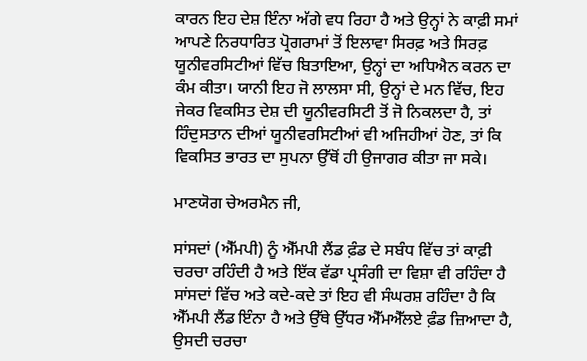ਕਾਰਨ ਇਹ ਦੇਸ਼ ਇੰਨਾ ਅੱਗੇ ਵਧ ਰਿਹਾ ਹੈ ਅਤੇ ਉਨ੍ਹਾਂ ਨੇ ਕਾਫ਼ੀ ਸਮਾਂ ਆਪਣੇ ਨਿਰਧਾਰਿਤ ਪ੍ਰੋਗਰਾਮਾਂ ਤੋਂ ਇਲਾਵਾ ਸਿਰਫ਼ ਅਤੇ ਸਿਰਫ਼ ਯੂਨੀਵਰਸਿਟੀਆਂ ਵਿੱਚ ਬਿਤਾਇਆ, ਉਨ੍ਹਾਂ ਦਾ ਅਧਿਐਨ ਕਰਨ ਦਾ ਕੰਮ ਕੀਤਾ। ਯਾਨੀ ਇਹ ਜੋ ਲਾਲਸਾ ਸੀ, ਉਨ੍ਹਾਂ ਦੇ ਮਨ ਵਿੱਚ, ਇਹ ਜੇਕਰ ਵਿਕਸਿਤ ਦੇਸ਼ ਦੀ ਯੂਨੀਵਰਸਿਟੀ ਤੋਂ ਜੋ ਨਿਕਲਦਾ ਹੈ, ਤਾਂ ਹਿੰਦੁਸਤਾਨ ਦੀਆਂ ਯੂਨੀਵਰਸਿਟੀਆਂ ਵੀ ਅਜਿਹੀਆਂ ਹੋਣ, ਤਾਂ ਕਿ ਵਿਕਸਿਤ ਭਾਰਤ ਦਾ ਸੁਪਨਾ ਉੱਥੋਂ ਹੀ ਉਜਾਗਰ ਕੀਤਾ ਜਾ ਸਕੇ।

ਮਾਣਯੋਗ ਚੇਅਰਮੈਨ ਜੀ,

ਸਾਂਸਦਾਂ (ਐੱਮਪੀ) ਨੂੰ ਐੱਮਪੀ ਲੈਂਡ ਫ਼ੰਡ ਦੇ ਸਬੰਧ ਵਿੱਚ ਤਾਂ ਕਾਫ਼ੀ ਚਰਚਾ ਰਹਿੰਦੀ ਹੈ ਅਤੇ ਇੱਕ ਵੱਡਾ ਪ੍ਰਸੰਗੀ ਦਾ ਵਿਸ਼ਾ ਵੀ ਰਹਿੰਦਾ ਹੈ ਸਾਂਸਦਾਂ ਵਿੱਚ ਅਤੇ ਕਦੇ-ਕਦੇ ਤਾਂ ਇਹ ਵੀ ਸੰਘਰਸ਼ ਰਹਿੰਦਾ ਹੈ ਕਿ ਐੱਮਪੀ ਲੈਂਡ ਇੰਨਾ ਹੈ ਅਤੇ ਉੱਥੇ ਉੱਧਰ ਐੱਮਐੱਲਏ ਫ਼ੰਡ ਜ਼ਿਆਦਾ ਹੈ, ਉਸਦੀ ਚਰਚਾ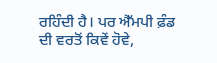ਰਹਿੰਦੀ ਹੈ। ਪਰ ਐੱਮਪੀ ਫ਼ੰਡ ਦੀ ਵਰਤੋਂ ਕਿਵੇਂ ਹੋਵੇ,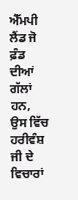ਐੱਮਪੀ ਲੈਂਡ ਜੋ ਫ਼ੰਡ ਦੀਆਂ ਗੱਲਾਂ ਹਨ, ਉਸ ਵਿੱਚ ਹਰੀਵੰਸ਼ ਜੀ ਦੇ ਵਿਚਾਰਾਂ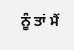ਨੂੰ ਤਾਂ ਮੈਂ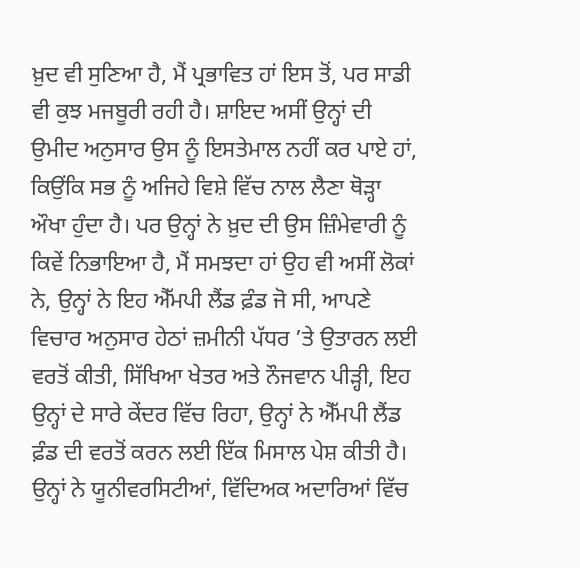ਖ਼ੁਦ ਵੀ ਸੁਣਿਆ ਹੈ, ਮੈਂ ਪ੍ਰਭਾਵਿਤ ਹਾਂ ਇਸ ਤੋਂ, ਪਰ ਸਾਡੀ ਵੀ ਕੁਝ ਮਜਬੂਰੀ ਰਹੀ ਹੈ। ਸ਼ਾਇਦ ਅਸੀਂ ਉਨ੍ਹਾਂ ਦੀ ਉਮੀਦ ਅਨੁਸਾਰ ਉਸ ਨੂੰ ਇਸਤੇਮਾਲ ਨਹੀਂ ਕਰ ਪਾਏ ਹਾਂ, ਕਿਉਂਕਿ ਸਭ ਨੂੰ ਅਜਿਹੇ ਵਿਸ਼ੇ ਵਿੱਚ ਨਾਲ ਲੈਣਾ ਥੋੜ੍ਹਾ ਔਖਾ ਹੁੰਦਾ ਹੈ। ਪਰ ਉਨ੍ਹਾਂ ਨੇ ਖ਼ੁਦ ਦੀ ਉਸ ਜ਼ਿੰਮੇਵਾਰੀ ਨੂੰ ਕਿਵੇਂ ਨਿਭਾਇਆ ਹੈ, ਮੈਂ ਸਮਝਦਾ ਹਾਂ ਉਹ ਵੀ ਅਸੀਂ ਲੋਕਾਂ ਨੇ, ਉਨ੍ਹਾਂ ਨੇ ਇਹ ਐੱਮਪੀ ਲੈਂਡ ਫ਼ੰਡ ਜੋ ਸੀ, ਆਪਣੇ ਵਿਚਾਰ ਅਨੁਸਾਰ ਹੇਠਾਂ ਜ਼ਮੀਨੀ ਪੱਧਰ ’ਤੇ ਉਤਾਰਨ ਲਈ ਵਰਤੋਂ ਕੀਤੀ, ਸਿੱਖਿਆ ਖੇਤਰ ਅਤੇ ਨੌਜਵਾਨ ਪੀੜ੍ਹੀ, ਇਹ ਉਨ੍ਹਾਂ ਦੇ ਸਾਰੇ ਕੇਂਦਰ ਵਿੱਚ ਰਿਹਾ, ਉਨ੍ਹਾਂ ਨੇ ਐੱਮਪੀ ਲੈਂਡ ਫ਼ੰਡ ਦੀ ਵਰਤੋਂ ਕਰਨ ਲਈ ਇੱਕ ਮਿਸਾਲ ਪੇਸ਼ ਕੀਤੀ ਹੈ। ਉਨ੍ਹਾਂ ਨੇ ਯੂਨੀਵਰਸਿਟੀਆਂ, ਵਿੱਦਿਅਕ ਅਦਾਰਿਆਂ ਵਿੱਚ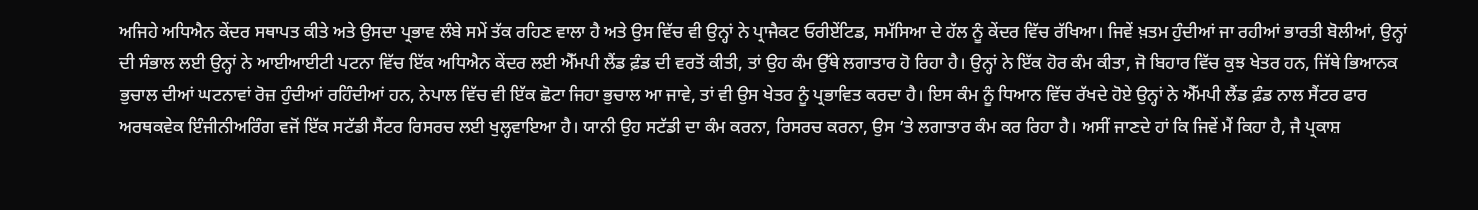ਅਜਿਹੇ ਅਧਿਐਨ ਕੇਂਦਰ ਸਥਾਪਤ ਕੀਤੇ ਅਤੇ ਉਸਦਾ ਪ੍ਰਭਾਵ ਲੰਬੇ ਸਮੇਂ ਤੱਕ ਰਹਿਣ ਵਾਲਾ ਹੈ ਅਤੇ ਉਸ ਵਿੱਚ ਵੀ ਉਨ੍ਹਾਂ ਨੇ ਪ੍ਰਾਜੈਕਟ ਓਰੀਏਂਟਿਡ, ਸਮੱਸਿਆ ਦੇ ਹੱਲ ਨੂੰ ਕੇਂਦਰ ਵਿੱਚ ਰੱਖਿਆ। ਜਿਵੇਂ ਖ਼ਤਮ ਹੁੰਦੀਆਂ ਜਾ ਰਹੀਆਂ ਭਾਰਤੀ ਬੋਲੀਆਂ, ਉਨ੍ਹਾਂ ਦੀ ਸੰਭਾਲ ਲਈ ਉਨ੍ਹਾਂ ਨੇ ਆਈਆਈਟੀ ਪਟਨਾ ਵਿੱਚ ਇੱਕ ਅਧਿਐਨ ਕੇਂਦਰ ਲਈ ਐੱਮਪੀ ਲੈਂਡ ਫ਼ੰਡ ਦੀ ਵਰਤੋਂ ਕੀਤੀ, ਤਾਂ ਉਹ ਕੰਮ ਉੱਥੇ ਲਗਾਤਾਰ ਹੋ ਰਿਹਾ ਹੈ। ਉਨ੍ਹਾਂ ਨੇ ਇੱਕ ਹੋਰ ਕੰਮ ਕੀਤਾ, ਜੋ ਬਿਹਾਰ ਵਿੱਚ ਕੁਝ ਖੇਤਰ ਹਨ, ਜਿੱਥੇ ਭਿਆਨਕ ਭੁਚਾਲ ਦੀਆਂ ਘਟਨਾਵਾਂ ਰੋਜ਼ ਹੁੰਦੀਆਂ ਰਹਿੰਦੀਆਂ ਹਨ, ਨੇਪਾਲ ਵਿੱਚ ਵੀ ਇੱਕ ਛੋਟਾ ਜਿਹਾ ਭੁਚਾਲ ਆ ਜਾਵੇ, ਤਾਂ ਵੀ ਉਸ ਖੇਤਰ ਨੂੰ ਪ੍ਰਭਾਵਿਤ ਕਰਦਾ ਹੈ। ਇਸ ਕੰਮ ਨੂੰ ਧਿਆਨ ਵਿੱਚ ਰੱਖਦੇ ਹੋਏ ਉਨ੍ਹਾਂ ਨੇ ਐੱਮਪੀ ਲੈਂਡ ਫ਼ੰਡ ਨਾਲ ਸੈਂਟਰ ਫਾਰ ਅਰਥਕਵੇਕ ਇੰਜੀਨੀਅਰਿੰਗ ਵਜੋਂ ਇੱਕ ਸਟੱਡੀ ਸੈਂਟਰ ਰਿਸਰਚ ਲਈ ਖੁਲ੍ਹਵਾਇਆ ਹੈ। ਯਾਨੀ ਉਹ ਸਟੱਡੀ ਦਾ ਕੰਮ ਕਰਨਾ, ਰਿਸਰਚ ਕਰਨਾ, ਉਸ ’ਤੇ ਲਗਾਤਾਰ ਕੰਮ ਕਰ ਰਿਹਾ ਹੈ। ਅਸੀਂ ਜਾਣਦੇ ਹਾਂ ਕਿ ਜਿਵੇਂ ਮੈਂ ਕਿਹਾ ਹੈ, ਜੈ ਪ੍ਰਕਾਸ਼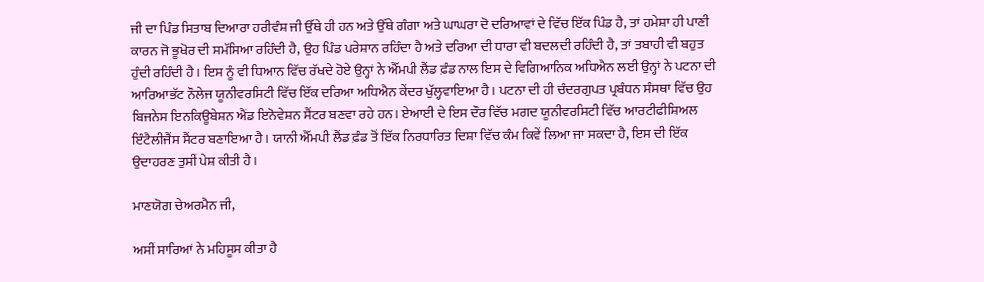ਜੀ ਦਾ ਪਿੰਡ ਸਿਤਾਬ ਦਿਆਰਾ ਹਰੀਵੰਸ਼ ਜੀ ਉੱਥੇ ਹੀ ਹਨ ਅਤੇ ਉੱਥੇ ਗੰਗਾ ਅਤੇ ਘਾਘਰਾ ਦੋ ਦਰਿਆਵਾਂ ਦੇ ਵਿੱਚ ਇੱਕ ਪਿੰਡ ਹੈ, ਤਾਂ ਹਮੇਸ਼ਾ ਹੀ ਪਾਣੀ ਕਾਰਨ ਜੋ ਭੂਖੋਰ ਦੀ ਸਮੱਸਿਆ ਰਹਿੰਦੀ ਹੈ, ਉਹ ਪਿੰਡ ਪਰੇਸ਼ਾਨ ਰਹਿੰਦਾ ਹੈ ਅਤੇ ਦਰਿਆ ਦੀ ਧਾਰਾ ਵੀ ਬਦਲਦੀ ਰਹਿੰਦੀ ਹੈ, ਤਾਂ ਤਬਾਹੀ ਵੀ ਬਹੁਤ ਹੁੰਦੀ ਰਹਿੰਦੀ ਹੈ। ਇਸ ਨੂੰ ਵੀ ਧਿਆਨ ਵਿੱਚ ਰੱਖਦੇ ਹੋਏ ਉਨ੍ਹਾਂ ਨੇ ਐੱਮਪੀ ਲੈਂਡ ਫ਼ੰਡ ਨਾਲ ਇਸ ਦੇ ਵਿਗਿਆਨਿਕ ਅਧਿਐਨ ਲਈ ਉਨ੍ਹਾਂ ਨੇ ਪਟਨਾ ਦੀ ਆਰਿਆਭੱਟ ਨੌਲੇਜ ਯੂਨੀਵਰਸਿਟੀ ਵਿੱਚ ਇੱਕ ਦਰਿਆ ਅਧਿਐਨ ਕੇਂਦਰ ਖੁੱਲ੍ਹਵਾਇਆ ਹੈ। ਪਟਨਾ ਦੀ ਹੀ ਚੰਦਰਗੁਪਤ ਪ੍ਰਬੰਧਨ ਸੰਸਥਾ ਵਿੱਚ ਉਹ ਬਿਜਨੇਸ ਇਨਕਿਊਬੇਸ਼ਨ ਐਂਡ ਇਨੋਵੇਸ਼ਨ ਸੈਂਟਰ ਬਣਵਾ ਰਹੇ ਹਨ। ਏਆਈ ਦੇ ਇਸ ਦੌਰ ਵਿੱਚ ਮਗਦ ਯੂਨੀਵਰਸਿਟੀ ਵਿੱਚ ਆਰਟੀਫੀਸ਼ਿਅਲ ਇੰਟੈਲੀਜੈਂਸ ਸੈਂਟਰ ਬਣਾਇਆ ਹੈ। ਯਾਨੀ ਐੱਮਪੀ ਲੈਂਡ ਫ਼ੰਡ ਤੋਂ ਇੱਕ ਨਿਰਧਾਰਿਤ ਦਿਸ਼ਾ ਵਿੱਚ ਕੰਮ ਕਿਵੇਂ ਲਿਆ ਜਾ ਸਕਦਾ ਹੈ, ਇਸ ਦੀ ਇੱਕ ਉਦਾਹਰਣ ਤੁਸੀਂ ਪੇਸ਼ ਕੀਤੀ ਹੈ।

ਮਾਣਯੋਗ ਚੇਅਰਮੈਨ ਜੀ,

ਅਸੀਂ ਸਾਰਿਆਂ ਨੇ ਮਹਿਸੂਸ ਕੀਤਾ ਹੈ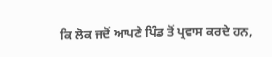ਕਿ ਲੋਕ ਜਦੋਂ ਆਪਣੇ ਪਿੰਡ ਤੋਂ ਪ੍ਰਵਾਸ ਕਰਦੇ ਹਨ,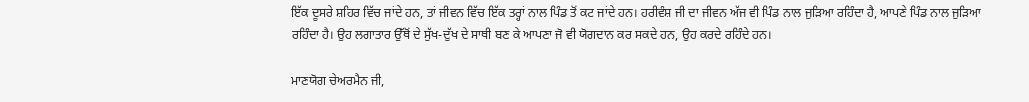ਇੱਕ ਦੂਸਰੇ ਸ਼ਹਿਰ ਵਿੱਚ ਜਾਂਦੇ ਹਨ, ਤਾਂ ਜੀਵਨ ਵਿੱਚ ਇੱਕ ਤਰ੍ਹਾਂ ਨਾਲ ਪਿੰਡ ਤੋਂ ਕਟ ਜਾਂਦੇ ਹਨ। ਹਰੀਵੰਸ਼ ਜੀ ਦਾ ਜੀਵਨ ਅੱਜ ਵੀ ਪਿੰਡ ਨਾਲ ਜੁੜਿਆ ਰਹਿੰਦਾ ਹੈ, ਆਪਣੇ ਪਿੰਡ ਨਾਲ ਜੁੜਿਆ ਰਹਿੰਦਾ ਹੈ। ਉਹ ਲਗਾਤਾਰ ਉੱਥੋਂ ਦੇ ਸੁੱਖ-ਦੁੱਖ ਦੇ ਸਾਥੀ ਬਣ ਕੇ ਆਪਣਾ ਜੋ ਵੀ ਯੋਗਦਾਨ ਕਰ ਸਕਦੇ ਹਨ, ਉਹ ਕਰਦੇ ਰਹਿੰਦੇ ਹਨ।

ਮਾਣਯੋਗ ਚੇਅਰਮੈਨ ਜੀ,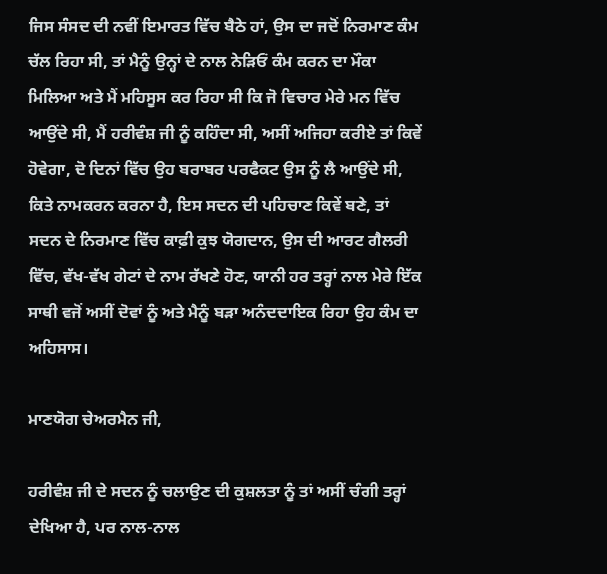ਜਿਸ ਸੰਸਦ ਦੀ ਨਵੀਂ ਇਮਾਰਤ ਵਿੱਚ ਬੈਠੇ ਹਾਂ, ਉਸ ਦਾ ਜਦੋਂ ਨਿਰਮਾਣ ਕੰਮ ਚੱਲ ਰਿਹਾ ਸੀ, ਤਾਂ ਮੈਨੂੰ ਉਨ੍ਹਾਂ ਦੇ ਨਾਲ ਨੇੜਿਓਂ ਕੰਮ ਕਰਨ ਦਾ ਮੌਕਾ ਮਿਲਿਆ ਅਤੇ ਮੈਂ ਮਹਿਸੂਸ ਕਰ ਰਿਹਾ ਸੀ ਕਿ ਜੋ ਵਿਚਾਰ ਮੇਰੇ ਮਨ ਵਿੱਚ ਆਉਂਦੇ ਸੀ, ਮੈਂ ਹਰੀਵੰਸ਼ ਜੀ ਨੂੰ ਕਹਿੰਦਾ ਸੀ, ਅਸੀਂ ਅਜਿਹਾ ਕਰੀਏ ਤਾਂ ਕਿਵੇਂ ਹੋਵੇਗਾ, ਦੋ ਦਿਨਾਂ ਵਿੱਚ ਉਹ ਬਰਾਬਰ ਪਰਫੈਕਟ ਉਸ ਨੂੰ ਲੈ ਆਉਂਦੇ ਸੀ, ਕਿਤੇ ਨਾਮਕਰਨ ਕਰਨਾ ਹੈ, ਇਸ ਸਦਨ ਦੀ ਪਹਿਚਾਣ ਕਿਵੇਂ ਬਣੇ, ਤਾਂ ਸਦਨ ਦੇ ਨਿਰਮਾਣ ਵਿੱਚ ਕਾਫ਼ੀ ਕੁਝ ਯੋਗਦਾਨ, ਉਸ ਦੀ ਆਰਟ ਗੈਲਰੀ ਵਿੱਚ, ਵੱਖ-ਵੱਖ ਗੇਟਾਂ ਦੇ ਨਾਮ ਰੱਖਣੇ ਹੋਣ, ਯਾਨੀ ਹਰ ਤਰ੍ਹਾਂ ਨਾਲ ਮੇਰੇ ਇੱਕ ਸਾਥੀ ਵਜੋਂ ਅਸੀਂ ਦੋਵਾਂ ਨੂੰ ਅਤੇ ਮੈਨੂੰ ਬੜਾ ਅਨੰਦਦਾਇਕ ਰਿਹਾ ਉਹ ਕੰਮ ਦਾ ਅਹਿਸਾਸ।

ਮਾਣਯੋਗ ਚੇਅਰਮੈਨ ਜੀ,

ਹਰੀਵੰਸ਼ ਜੀ ਦੇ ਸਦਨ ਨੂੰ ਚਲਾਉਣ ਦੀ ਕੁਸ਼ਲਤਾ ਨੂੰ ਤਾਂ ਅਸੀਂ ਚੰਗੀ ਤਰ੍ਹਾਂ ਦੇਖਿਆ ਹੈ, ਪਰ ਨਾਲ-ਨਾਲ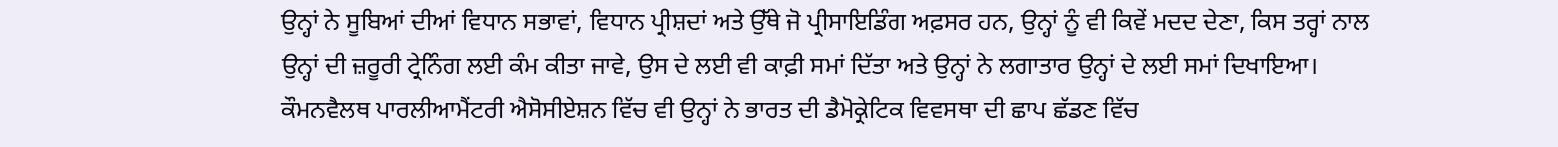ਉਨ੍ਹਾਂ ਨੇ ਸੂਬਿਆਂ ਦੀਆਂ ਵਿਧਾਨ ਸਭਾਵਾਂ, ਵਿਧਾਨ ਪ੍ਰੀਸ਼ਦਾਂ ਅਤੇ ਉੱਥੇ ਜੋ ਪ੍ਰੀਸਾਇਡਿੰਗ ਅਫ਼ਸਰ ਹਨ, ਉਨ੍ਹਾਂ ਨੂੰ ਵੀ ਕਿਵੇਂ ਮਦਦ ਦੇਣਾ, ਕਿਸ ਤਰ੍ਹਾਂ ਨਾਲ ਉਨ੍ਹਾਂ ਦੀ ਜ਼ਰੂਰੀ ਟ੍ਰੇਨਿੰਗ ਲਈ ਕੰਮ ਕੀਤਾ ਜਾਵੇ, ਉਸ ਦੇ ਲਈ ਵੀ ਕਾਫ਼ੀ ਸਮਾਂ ਦਿੱਤਾ ਅਤੇ ਉਨ੍ਹਾਂ ਨੇ ਲਗਾਤਾਰ ਉਨ੍ਹਾਂ ਦੇ ਲਈ ਸਮਾਂ ਦਿਖਾਇਆ। ਕੌਮਨਵੈਲਥ ਪਾਰਲੀਆਮੈਂਟਰੀ ਐਸੋਸੀਏਸ਼ਨ ਵਿੱਚ ਵੀ ਉਨ੍ਹਾਂ ਨੇ ਭਾਰਤ ਦੀ ਡੈਮੋਕ੍ਰੇਟਿਕ ਵਿਵਸਥਾ ਦੀ ਛਾਪ ਛੱਡਣ ਵਿੱਚ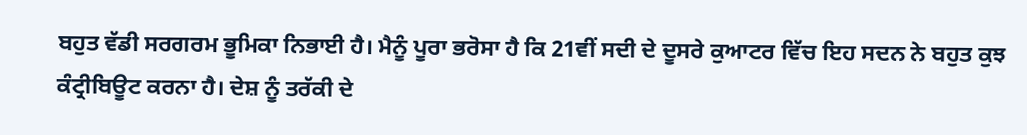ਬਹੁਤ ਵੱਡੀ ਸਰਗਰਮ ਭੂਮਿਕਾ ਨਿਭਾਈ ਹੈ। ਮੈਨੂੰ ਪੂਰਾ ਭਰੋਸਾ ਹੈ ਕਿ 21ਵੀਂ ਸਦੀ ਦੇ ਦੂਸਰੇ ਕੁਆਟਰ ਵਿੱਚ ਇਹ ਸਦਨ ਨੇ ਬਹੁਤ ਕੁਝ ਕੰਟ੍ਰੀਬਿਊਟ ਕਰਨਾ ਹੈ। ਦੇਸ਼ ਨੂੰ ਤਰੱਕੀ ਦੇ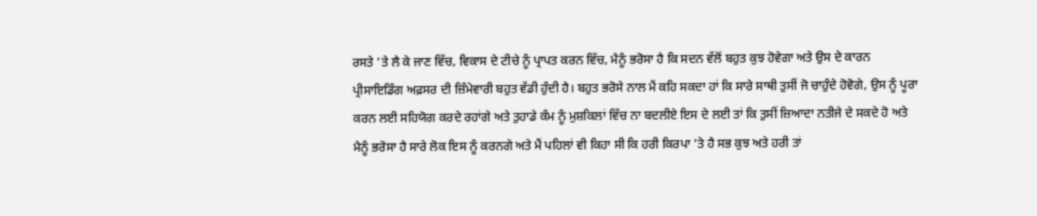ਰਸਤੇ ’ਤੇ ਲੈ ਕੇ ਜਾਣ ਵਿੱਚ, ਵਿਕਾਸ ਦੇ ਟੀਚੇ ਨੂੰ ਪ੍ਰਾਪਤ ਕਰਨ ਵਿੱਚ, ਮੈਨੂੰ ਭਰੋਸਾ ਹੈ ਕਿ ਸਦਨ ਵੱਲੋਂ ਬਹੁਤ ਕੁਝ ਹੋਵੇਗਾ ਅਤੇ ਉਸ ਦੇ ਕਾਰਨ ਪ੍ਰੀਸਾਇਡਿੰਗ ਅਫ਼ਸਰ ਦੀ ਜ਼ਿੰਮੇਵਾਰੀ ਬਹੁਤ ਵੱਡੀ ਹੁੰਦੀ ਹੈ। ਬਹੁਤ ਭਰੋਸੇ ਨਾਲ ਮੈਂ ਕਹਿ ਸਕਦਾ ਹਾਂ ਕਿ ਸਾਰੇ ਸਾਥੀ ਤੁਸੀਂ ਜੋ ਚਾਹੁੰਦੇ ਹੋਵੋਗੇ, ਉਸ ਨੂੰ ਪੂਰਾ ਕਰਨ ਲਈ ਸਹਿਯੋਗ ਕਰਦੇ ਰਹਾਂਗੇ ਅਤੇ ਤੁਹਾਡੇ ਕੰਮ ਨੂੰ ਮੁਸ਼ਕਿਲਾਂ ਵਿੱਚ ਨਾ ਬਦਲੀਏ ਇਸ ਦੇ ਲਈ ਤਾਂ ਕਿ ਤੁਸੀਂ ਜ਼ਿਆਦਾ ਨਤੀਜੇ ਦੇ ਸਕਦੇ ਹੋ ਅਤੇ ਮੈਨੂੰ ਭਰੋਸਾ ਹੈ ਸਾਰੇ ਲੋਕ ਇਸ ਨੂੰ ਕਰਨਗੇ ਅਤੇ ਮੈਂ ਪਹਿਲਾਂ ਵੀ ਕਿਹਾ ਸੀ ਕਿ ਹਰੀ ਕਿਰਪਾ ’ਤੇ ਹੈ ਸਭ ਕੁਝ ਅਤੇ ਹਰੀ ਤਾਂ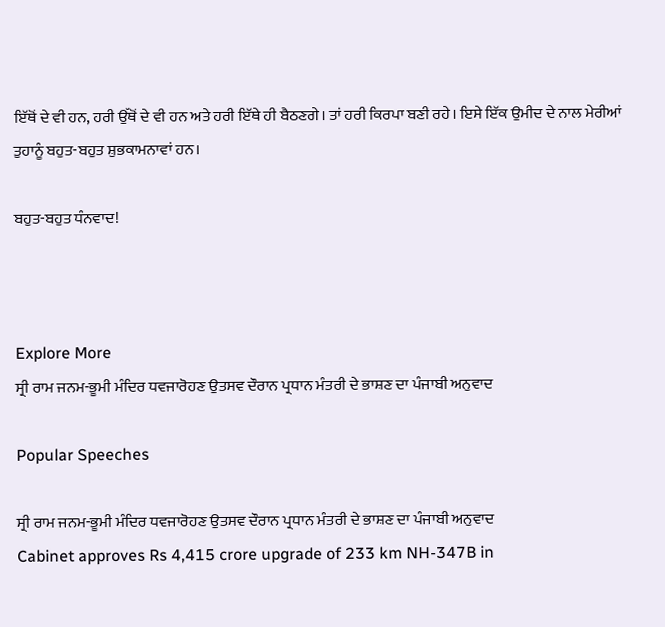ਇੱਥੋਂ ਦੇ ਵੀ ਹਨ, ਹਰੀ ਉੱਥੋਂ ਦੇ ਵੀ ਹਨ ਅਤੇ ਹਰੀ ਇੱਥੇ ਹੀ ਬੈਠਣਗੇ। ਤਾਂ ਹਰੀ ਕਿਰਪਾ ਬਣੀ ਰਹੇ। ਇਸੇ ਇੱਕ ਉਮੀਦ ਦੇ ਨਾਲ ਮੇਰੀਆਂ ਤੁਹਾਨੂੰ ਬਹੁਤ-ਬਹੁਤ ਸ਼ੁਭਕਾਮਨਾਵਾਂ ਹਨ।

ਬਹੁਤ-ਬਹੁਤ ਧੰਨਵਾਦ!



Explore More
ਸ੍ਰੀ ਰਾਮ ਜਨਮ-ਭੂਮੀ ਮੰਦਿਰ ਧਵਜਾਰੋਹਣ ਉਤਸਵ ਦੌਰਾਨ ਪ੍ਰਧਾਨ ਮੰਤਰੀ ਦੇ ਭਾਸ਼ਣ ਦਾ ਪੰਜਾਬੀ ਅਨੁਵਾਦ

Popular Speeches

ਸ੍ਰੀ ਰਾਮ ਜਨਮ-ਭੂਮੀ ਮੰਦਿਰ ਧਵਜਾਰੋਹਣ ਉਤਸਵ ਦੌਰਾਨ ਪ੍ਰਧਾਨ ਮੰਤਰੀ ਦੇ ਭਾਸ਼ਣ ਦਾ ਪੰਜਾਬੀ ਅਨੁਵਾਦ
Cabinet approves Rs 4,415 crore upgrade of 233 km NH-347B in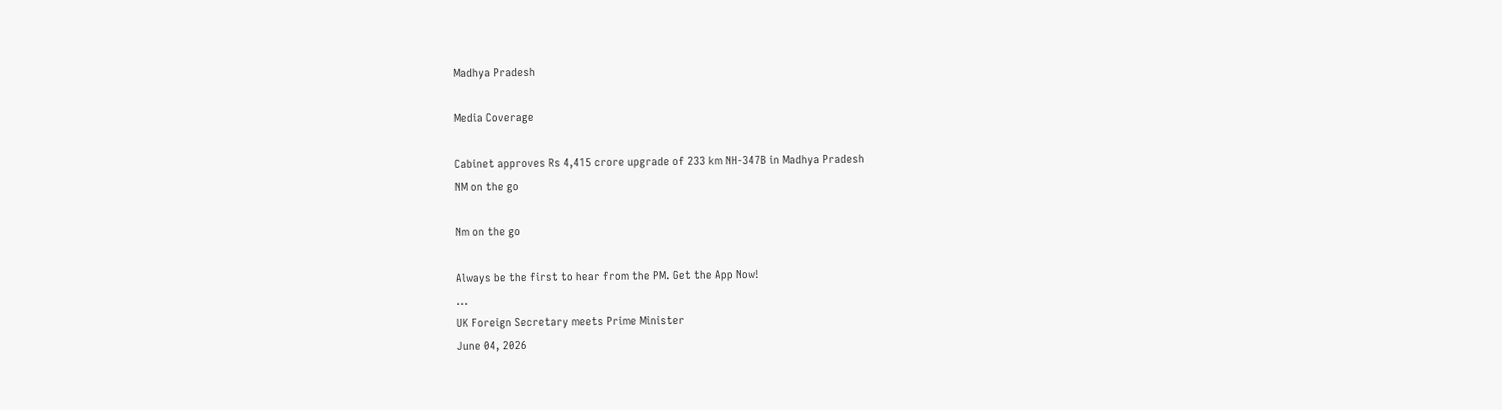Madhya Pradesh

Media Coverage

Cabinet approves Rs 4,415 crore upgrade of 233 km NH-347B in Madhya Pradesh
NM on the go

Nm on the go

Always be the first to hear from the PM. Get the App Now!
...
UK Foreign Secretary meets Prime Minister
June 04, 2026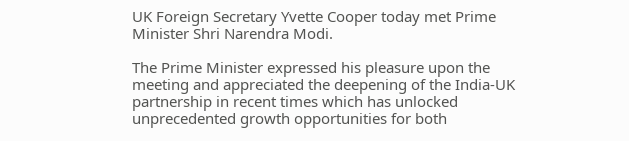UK Foreign Secretary Yvette Cooper today met Prime Minister Shri Narendra Modi.

The Prime Minister expressed his pleasure upon the meeting and appreciated the deepening of the India-UK partnership in recent times which has unlocked unprecedented growth opportunities for both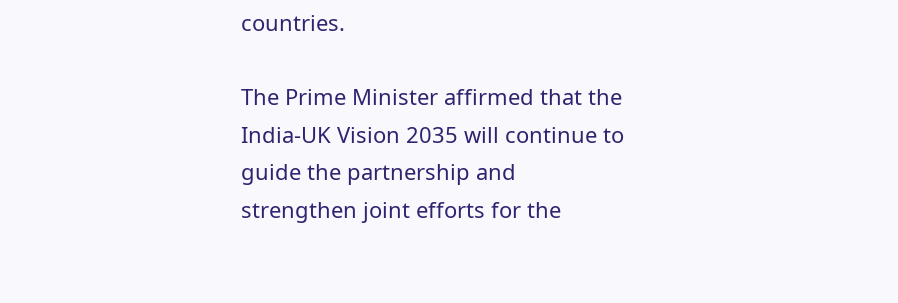countries.

The Prime Minister affirmed that the India-UK Vision 2035 will continue to guide the partnership and strengthen joint efforts for the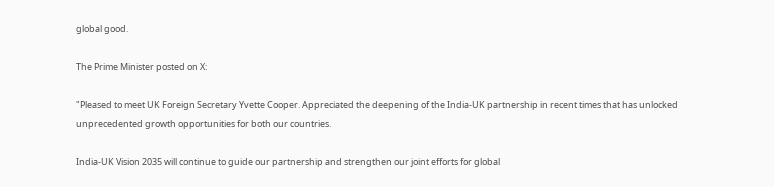global good.

The Prime Minister posted on X:

"Pleased to meet UK Foreign Secretary Yvette Cooper. Appreciated the deepening of the India-UK partnership in recent times that has unlocked unprecedented growth opportunities for both our countries.

India-UK Vision 2035 will continue to guide our partnership and strengthen our joint efforts for global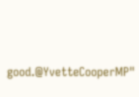good.@YvetteCooperMP"